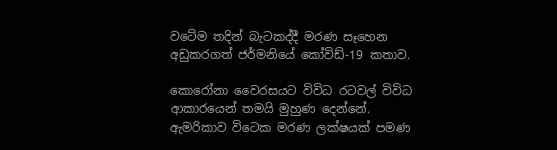වටේම තදින් බැටකද්දී මරණ සෑහෙන අඩුකරගත් ජර්මනියේ කෝවිඩ්-19 කතාව.

කොරෝනා වෛරසයට විවිධ රටවල් විවිධ ආකාරයෙන් තමයි මුහුණ දෙන්නේ. ඇමරිකාව විටෙක මරණ ලක්ෂයක් පමණ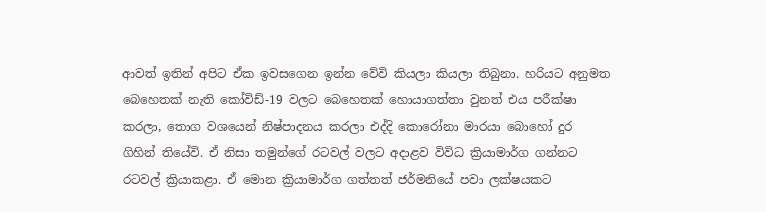ආවත් ඉතින් අපිට ඒක ඉවසගෙන ඉන්න වේවි කියලා කියලා තිබුනා. හරියට අනුමත බෙහෙතක් නැති කෝවිඩ්-19 වලට බෙහෙතක් හොයාගත්තා වුනත් එය පරීක්ෂා කරලා, තොග වශයෙන් නිෂ්පාදනය කරලා එද්දි කොරෝනා මාරයා බොහෝ දුර ගිහින් තියේවි. ඒ නිසා තමුන්ගේ රටවල් වලට අදාළව විවිධ ක්‍රියාමාර්ග ගන්නට රටවල් ක්‍රියාකළා. ඒ මොන ක්‍රියාමාර්ග ගත්තත් ජර්මනියේ පවා ලක්ෂයකට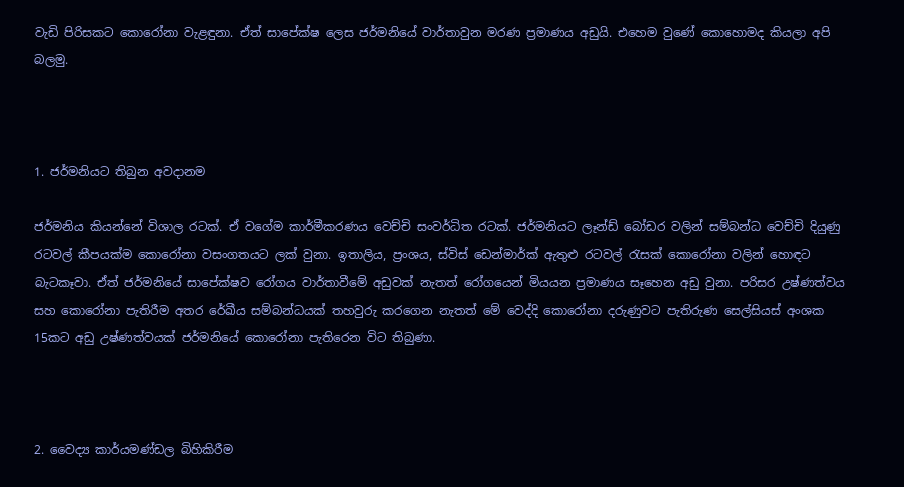වැඩි පිරිසකට කොරෝනා වැළඳුනා. ඒත් සාපේක්ෂ ලෙස ජර්මනියේ වාර්තාවුන මරණ ප්‍රමාණය අඩුයි. එහෙම වුණේ කොහොමද කියලා අපි බලමු.



1. ජර්මනියට තිබුන අවදානම

ජර්මනිය කියන්නේ විශාල රටක්. ඒ වගේම කාර්මීකරණය වෙච්චි සංවර්ධිත රටක්. ජර්මනියට ලෑන්ඩ් බෝඩර වලින් සම්බන්ධ වෙච්චි දියුණු රටවල් කීපයක්ම කොරෝනා වසංගතයට ලක් වුනා. ඉතාලිය, ප්‍රංශය, ස්විස් ඩෙන්මාර්ක් ඇතුළු රටවල් රැසක් කොරෝනා වලින් හොඳට බැටකෑවා. ඒත් ජර්මනියේ සාපේක්ෂව රෝගය වාර්තාවීමේ අඩුවක් නැතත් රෝගයෙන් මියයන ප්‍රමාණය සෑහෙන අඩු වුනා. පරිසර උෂ්ණත්වය සහ කොරෝනා පැතිරීම අතර රේඛීය සම්බන්ධයක් තහවුරු කරගෙන නැතත් මේ වෙද්දි කොරෝනා දරුණුවට පැතිරුණ සෙල්සියස් අංශක 15කට අඩු උෂ්ණත්වයක් ජර්මනියේ කොරෝනා පැතිරෙන විට තිබුණා.



2. වෛද්‍ය කාර්යමණ්ඩල බිහිකිරීම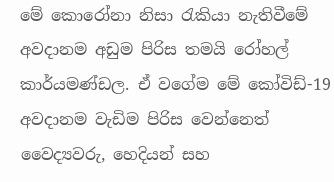මේ කොරෝනා නිසා රැකියා නැතිවීමේ අවදානම අඩුම පිරිස තමයි රෝහල් කාර්යමණ්ඩල. ඒ වගේම මේ කෝවිඩ්-19 අවදානම වැඩිම පිරිස වෙන්නෙත් වෛද්‍යවරු, හෙදියන් සහ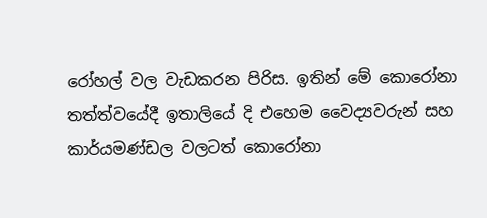රෝහල් වල වැඩකරන පිරිස. ඉතින් මේ කොරෝනා තත්ත්වයේදී ඉතාලියේ දි එහෙම වෛද්‍යවරුන් සහ කාර්යමණ්ඩල වලටත් කොරෝනා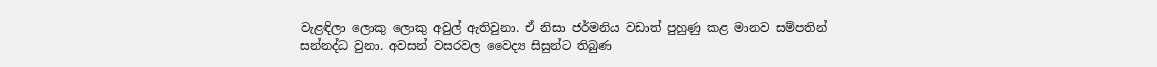වැළඳිලා ලොකු ලොකු අවුල් ඇතිවුනා. ඒ නිසා ජර්මනිය වඩාත් පුහුණු කළ මානව සම්පතින් සන්නද්ධ වුනා. අවසන් වසරවල වෛද්‍ය සිසුන්ට තිබුණ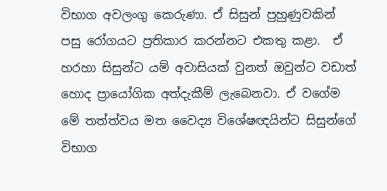විභාග අවලංගු කෙරුණා. ඒ සිසුන් පුහුණුවකින් පසු රෝගයට ප්‍රතිකාර කරන්නට එකතු කළා.  ඒ හරහා සිසුන්ට යම් අවාසියක් වුනත් ඔවුන්ට වඩාත් හොද ප්‍රායෝගික අත්දැකීම් ලැබෙනවා. ඒ වගේම මේ තත්ත්වය මත වෛද්‍ය විශේෂඥයින්ට සිසුන්ගේ විභාග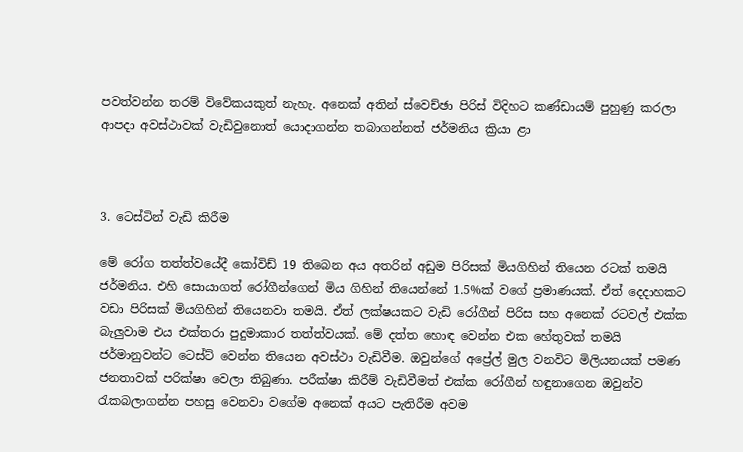පවත්වන්න තරම් විවේකයකුත් නැහැ. අනෙක් අතින් ස්වෙච්ඡා පිරිස් විදිහට කණ්ඩායම් පුහුණු කරලා ආපදා අවස්ථාවක් වැඩිවුනොත් යොදාගන්න තබාගන්නත් ජර්මනිය ක්‍රියා ළා



3. ටෙස්ටින් වැඩි කිරීම

මේ රෝග තත්ත්වයේදී කෝවිඩ් 19 තිබෙන අය අතරින් අඩුම පිරිසක් මියගිහින් තියෙන රටක් තමයි ජර්මනිය. එහි සොයාගත් රෝගීන්ගෙන් මිය ගිහින් තියෙන්නේ 1.5%ක් වගේ ප්‍රමාණයක්. ඒත් දෙදාහකට වඩා පිරිසක් මියගිහින් තියෙනවා තමයි. ඒත් ලක්ෂයකට වැඩි රෝගීන් පිරිස සහ අනෙක් රටවල් එක්ක බැලුවාම එය එක්තරා පුදුමාකාර තත්ත්වයක්. මේ දත්ත හොඳ වෙන්න එක හේතුවක් තමයි ජර්මානුවන්ට ටෙස්ට් වෙන්න තියෙන අවස්ථා වැඩිවීම. ඔවුන්ගේ අප්‍රේල් මුල වනවිට මිලියනයක් පමණ ජනතාවක් පරික්ෂා වෙලා තිබුණා. පරීක්ෂා කිරීම් වැඩිවීමත් එක්ක රෝගීන් හඳුනාගෙන ඔවුන්ව රැකබලාගන්න පහසු වෙනවා වගේම අනෙක් අයට පැතිරීම අවම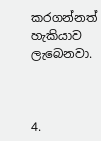කරගන්නත් හැකියාව ලැබෙනවා.



4.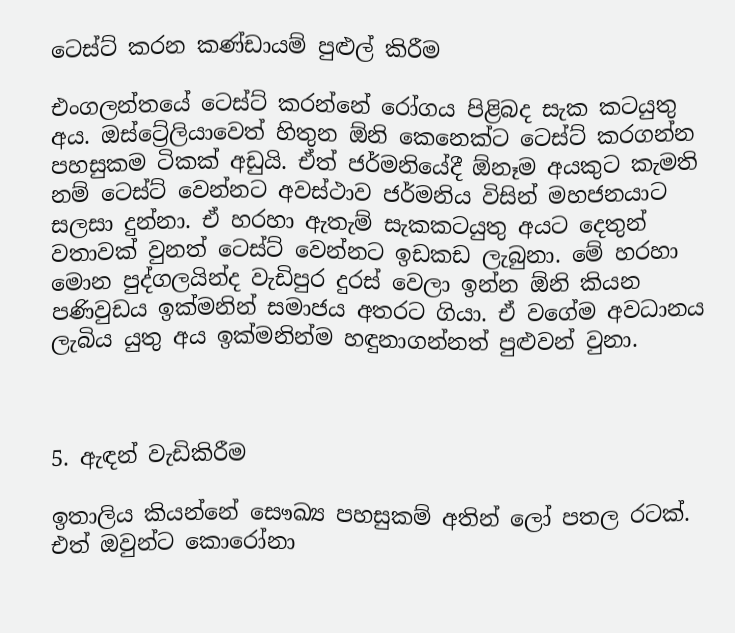ටෙස්ට් කරන කණ්ඩායම් පුළුල් කිරීම

එංගලන්තයේ ටෙස්ට් කරන්නේ රෝගය පිළිබද සැක කටයුතු අය. ඔස්ට්‍රේලියාවෙත් හිතුන ඕනි කෙනෙක්ට ටෙස්ට් කරගන්න පහසුකම ටිකක් අඩුයි. ඒත් ජර්මනියේදී ඕනෑම අයකුට කැමති නම් ටෙස්ට් වෙන්නට අවස්ථාව ජර්මනිය විසින් මහජනයාට සලසා දුන්නා. ඒ හරහා ඇතැම් සැකකටයුතු අයට දෙතුන් වතාවක් වුනත් ටෙස්ට් වෙන්නට ඉඩකඩ ලැබුනා. මේ හරහා මොන පුද්ගලයින්ද වැඩිපුර දුරස් වෙලා ඉන්න ඕනි කියන පණිවුඩය ඉක්මනින් සමාජය අතරට ගියා. ඒ වගේම අවධානය ලැබිය යුතු අය ඉක්මනින්ම හඳුනාගන්නත් පුළුවන් වුනා.



5. ඇඳන් වැඩිකිරීම

ඉතාලිය කියන්නේ සෞඛ්‍ය පහසුකම් අතින් ලෝ පතල රටක්. එත් ඔවුන්ට කොරෝනා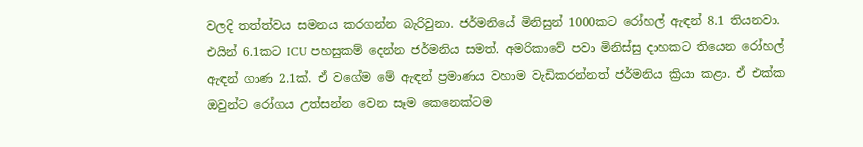වලදි තත්ත්වය සමනය කරගන්න බැරිවුනා. ජර්මනියේ මිනිසුන් 1000කට රෝහල් ඇඳන් 8.1 තියනවා. එයින් 6.1කට ICU පහසුකම් දෙන්න ජර්මනිය සමත්. අමරිකාවේ පවා මිනිස්සු දාහකට තියෙන රෝහල් ඇඳන් ගාණ 2.1ක්. ඒ වගේම මේ ඇඳන් ප්‍රමාණය වහාම වැඩිකරන්නත් ජර්මනිය ක්‍රියා කළා. ඒ එක්ක ඔවුන්ට රෝගය උත්සන්න වෙන සෑම කෙනෙක්ටම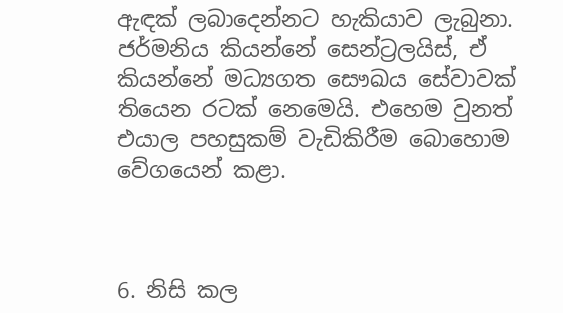ඇඳක් ලබාදෙන්නට හැකියාව ලැබුනා. ජර්මනිය කියන්නේ සෙන්ට්‍රලයිස්, ඒ කියන්නේ මධ්‍යගත සෞඛය සේවාවක් තියෙන රටක් නෙමෙයි. එහෙම වුනත් එයාල පහසුකම් වැඩිකිරීම බොහොම වේගයෙන් කළා.



6. නිසි කල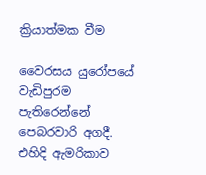ක්‍රියාත්මක වීම

වෛරසය යුරෝපයේ වැඩිපුරම පැතිරෙන්නේ පෙබරවාරි අගදී. එහිදි ඇමරිකාව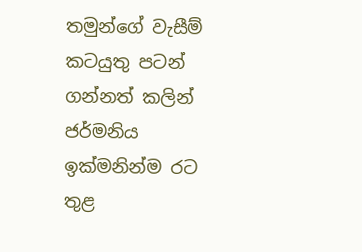තමුන්ගේ වැසීම් කටයුතු පටන් ගන්නත් කලින් ජර්මනිය ඉක්මනින්ම රට තුළ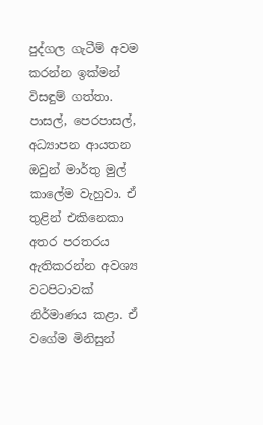පුද්ගල ගැටීම් අවම කරන්න ඉක්මන් විසඳුම් ගත්තා. පාසල්, පෙරපාසල්, අධ්‍යාපන ආයතන ඔවුන් මාර්තු මුල් කාලේම වැහුවා. ඒ තුළින් එකිනෙකා අතර පරතරය ඇතිකරන්න අවශ්‍ය වටපිටාවක් නිර්මාණය කළා. ඒ වගේම මිනිසුන්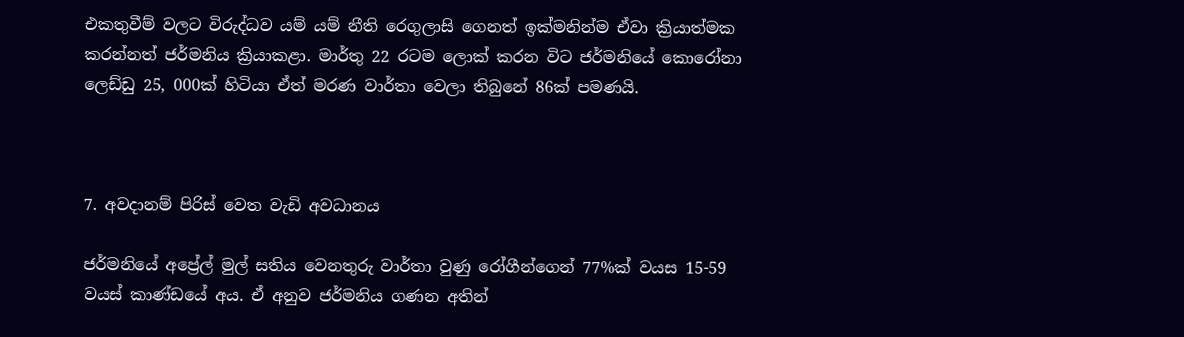එකතුවීම් වලට විරුද්ධව යම් යම් නීති රෙගුලාසි ගෙනත් ඉක්මනින්ම ඒවා ක්‍රියාත්මක කරන්නත් ජර්මනිය ක්‍රියාකළා. මාර්තු 22 රටම ලොක් කරන විට ජර්මනියේ කොරෝනා ලෙඩ්ඩු 25, 000ක් හිටියා ඒත් මරණ වාර්තා වෙලා තිබුනේ 86ක් පමණයි.



7. අවදානම් පිරිස් වෙත වැඩි අවධානය

ජර්මනියේ අප්‍රේල් මුල් සතිය වෙනතුරු වාර්තා වුණු රෝගීන්ගෙන් 77%ක් වයස 15-59 වයස් කාණ්ඩයේ අය. ඒ අනුව ජර්මනිය ගණන අතින්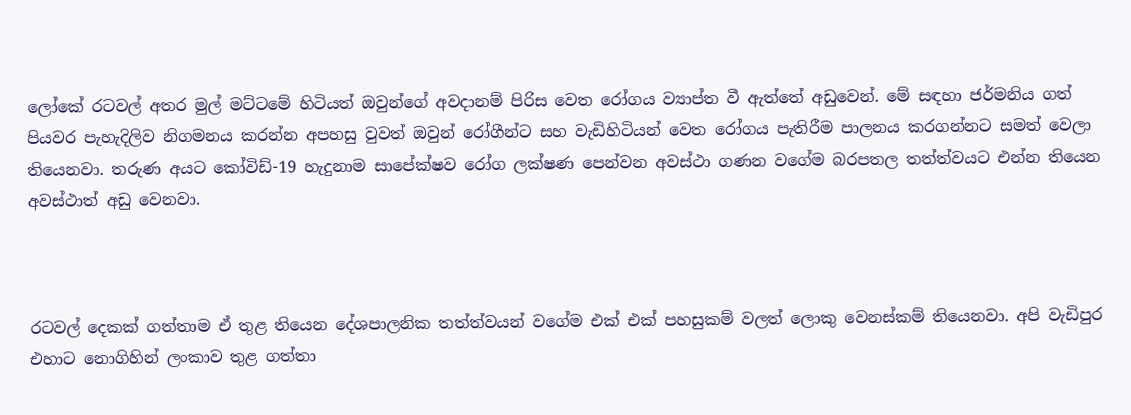ලෝකේ රටවල් අතර මුල් මට්ටමේ හිටියත් ඔවුන්ගේ අවදානම් පිරිස වෙත රෝගය ව්‍යාප්ත වී ඇත්තේ අඩුවෙන්. මේ සඳහා ජර්මනිය ගත් පියවර පැහැදිලිව නිගමනය කරන්න අපහසු වුවත් ඔවුන් රෝගීන්ට සහ වැඩිහිටියන් වෙත රෝගය පැතිරීම පාලනය කරගන්නට සමත් වෙලා තියෙනවා. තරුණ අයට කෝවිඩ්-19 හැදුනාම සාපේක්ෂව රෝග ලක්ෂණ පෙන්වන අවස්ථා ගණන වගේම බරපතල තත්ත්වයට එන්න තියෙන අවස්ථාත් අඩු වෙනවා.



රටවල් දෙකක් ගත්තාම ඒ තුළ තියෙන දේශපාලනික තත්ත්වයන් වගේම එක් එක් පහසුකම් වලත් ලොකු වෙනස්කම් තියෙනවා. අපි වැඩිපුර එහාට නොගිහින් ලංකාව තුළ ගත්තා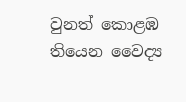වුනත් කොළඹ තියෙන වෛද්‍ය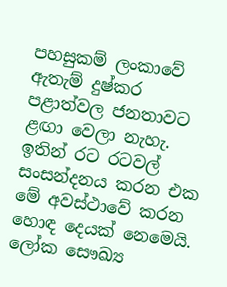පහසුකම් ලංකාවේ ඇතැම් දුෂ්කර පළාත්වල ජනතාවට ළඟා වෙලා නැහැ. ඉතින් රට රටවල් සංසන්දනය කරන එක මේ අවස්ථාවේ කරන හොඳ දෙයක් නෙමෙයි. ලෝක සෞඛ්‍ය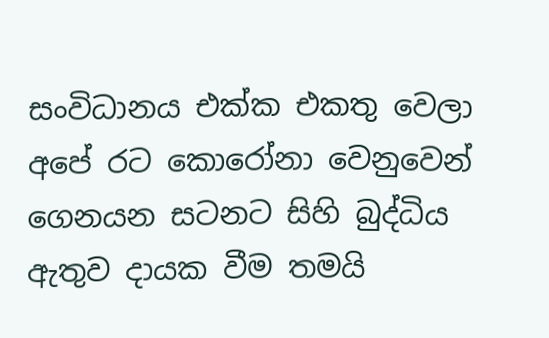සංවිධානය එක්ක එකතු වෙලා අපේ රට කොරෝනා වෙනුවෙන් ගෙනයන සටනට සිහි බුද්ධිය ඇතුව දායක වීම තමයි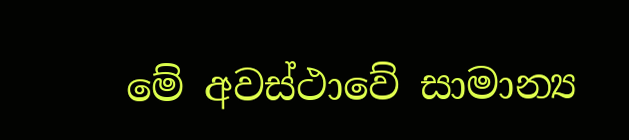මේ අවස්ථාවේ සාමාන්‍ය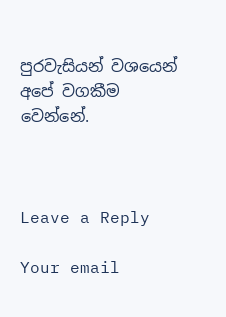පුරවැසියන් වශයෙන් අපේ වගකීම වෙන්නේ.



Leave a Reply

Your email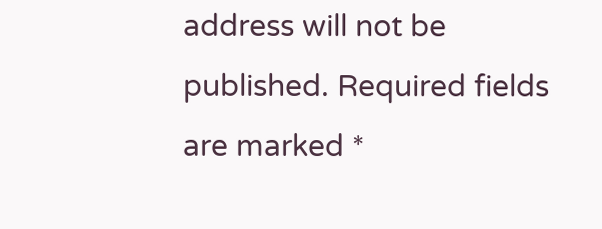address will not be published. Required fields are marked *